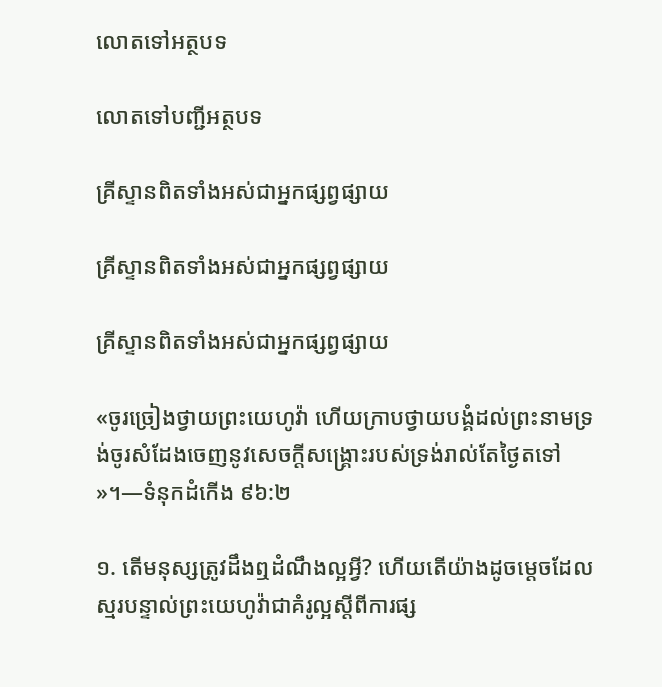លោតទៅអត្ថបទ

លោតទៅបញ្ជីអត្ថបទ

គ្រីស្ទានពិតទាំងអស់ជាអ្នកផ្សព្វផ្សាយ

គ្រីស្ទានពិតទាំងអស់ជាអ្នកផ្សព្វផ្សាយ

គ្រីស្ទានពិតទាំងអស់ជាអ្នកផ្សព្វផ្សាយ

«ចូរច្រៀងថ្វាយព្រះយេហូវ៉ា ហើយក្រាបថ្វាយបង្គំដល់ព្រះនាមទ្រង់ចូរសំដែងចេញនូវសេចក្ដីសង្គ្រោះរបស់ទ្រង់រាល់តែថ្ងៃតទៅ»។—ទំនុកដំកើង ៩៦:២

១. តើមនុស្សត្រូវដឹងឮដំណឹងល្អអ្វី? ហើយតើយ៉ាងដូចម្ដេចដែលស្មរបន្ទាល់ព្រះយេហូវ៉ាជាគំរូល្អស្តីពីការផ្ស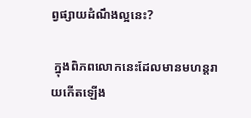ព្វផ្សាយដំណឹងល្អនេះ?

 ក្នុងពិភពលោកនេះដែលមានមហន្តរាយកើតឡើង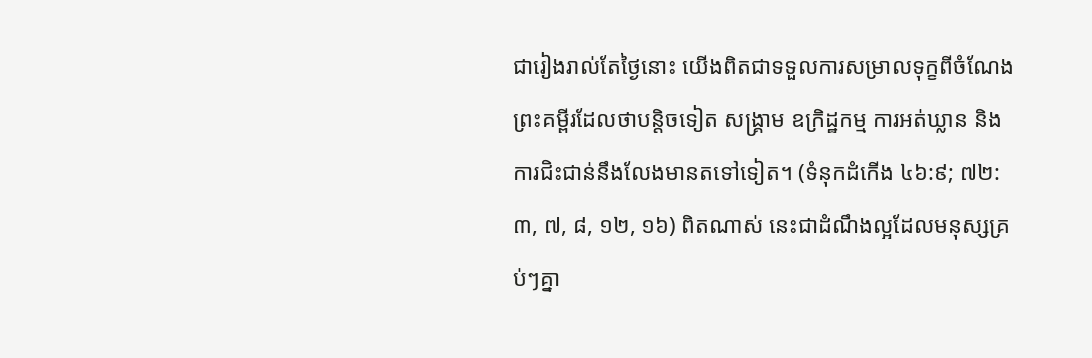ជារៀងរាល់តែថ្ងៃនោះ យើងពិតជាទទួលការសម្រាលទុក្ខពីចំណែងព្រះគម្ពីរដែលថាបន្ដិចទៀត សង្គ្រាម ឧក្រិដ្ឋកម្ម ការអត់ឃ្លាន និងការជិះជាន់នឹងលែងមានតទៅទៀត។ (ទំនុកដំកើង ៤៦:៩; ៧២:៣, ៧, ៨, ១២, ១៦) ពិតណាស់ នេះជាដំណឹងល្អដែលមនុស្សគ្រប់ៗគ្នា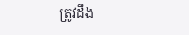ត្រូវដឹង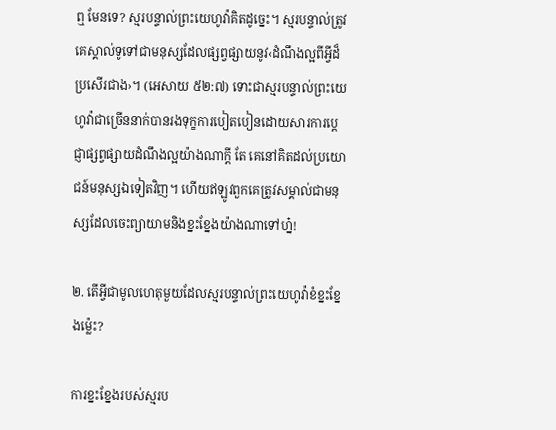ឮ មែនទេ? ស្មរបន្ទាល់ព្រះយេហូវ៉ាគិតដូច្នេះ។ ស្មរបន្ទាល់ត្រូវគេស្គាល់ទូទៅជាមនុស្សដែលផ្សព្វផ្សាយនូវ‹ដំណឹងល្អពីអ្វីដ៏ប្រសើរជាង›។ (អេសាយ ៥២:៧) ទោះជាស្មរបន្ទាល់ព្រះយេហូវ៉ាជាច្រើននាក់បានរងទុក្ខការបៀតបៀនដោយសារការប្ដេជ្ញាផ្សព្វផ្សាយដំណឹងល្អយ៉ាងណាក្ដី តែ គេនៅគិតដល់ប្រយោជន៍មនុស្សឯទៀតវិញ។ ហើយឥឡូវពួកគេត្រូវសម្គាល់ជាមនុស្សដែលចេះព្យាយាមនិងខ្នះខ្នែងយ៉ាងណាទៅហ្ន៎!

២. តើអ្វីជាមូលហេតុមួយដែលស្មរបន្ទាល់ព្រះយេហូវ៉ាខំខ្នះខ្នែងម្ល៉េះ?

ការខ្នះខ្នែងរបស់ស្មរប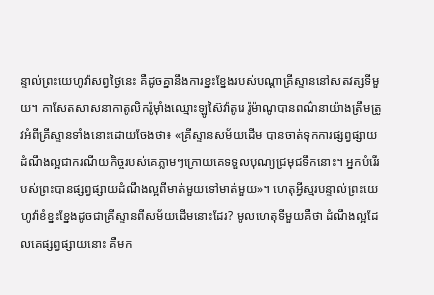ន្ទាល់ព្រះយេហូវ៉ាសព្វថ្ងៃនេះ គឺដូចគ្នានឹងការខ្នះខ្នែងរបស់បណ្ដាគ្រីស្ទាននៅសតវត្សទីមួយ។ កាសែតសាសនាកាតូលិករ៉ូម៉ាំងឈ្មោះឡូស៊ៃវ៉ាតូរេ រ៉ូម៉ាណូបានពណ៌នាយ៉ាងត្រឹមត្រូវអំពីគ្រីស្ទានទាំងនោះដោយចែងថា៖ «គ្រីស្ទានសម័យដើម បានចាត់ទុកការផ្សព្វផ្សាយដំណឹងល្អជាករណីយកិច្ចរបស់គេភ្លាមៗក្រោយគេទទួលបុណ្យជ្រមុជទឹកនោះ។ អ្នកបំរើរបស់ព្រះបានផ្សព្វផ្សាយដំណឹងល្អពីមាត់មួយទៅមាត់មួយ»។ ហេតុអ្វីស្មរបន្ទាល់ព្រះយេហូវ៉ាខំខ្នះខ្នែងដូចជាគ្រីស្ទានពីសម័យដើមនោះដែរ? មូលហេតុទីមួយគឺថា ដំណឹងល្អដែលគេផ្សព្វផ្សាយនោះ គឺមក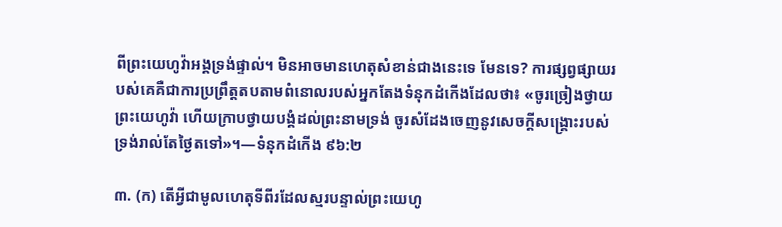ពីព្រះយេហូវ៉ាអង្គទ្រង់ផ្ទាល់។ មិនអាចមានហេតុសំខាន់ជាងនេះទេ មែនទេ? ការផ្សព្វផ្សាយរបស់គេគឺជាការប្រព្រឹត្តតបតាមពំនោលរបស់អ្នកតែងទំនុកដំកើងដែលថា៖ «ចូរច្រៀងថ្វាយព្រះយេហូវ៉ា ហើយក្រាបថ្វាយបង្គំដល់ព្រះនាមទ្រង់ ចូរសំដែងចេញនូវសេចក្ដីសង្គ្រោះរបស់ទ្រង់រាល់តែថ្ងៃតទៅ»។—ទំនុកដំកើង ៩៦:២

៣. (ក) តើអ្វីជាមូលហេតុទីពីរដែលស្មរបន្ទាល់ព្រះយេហូ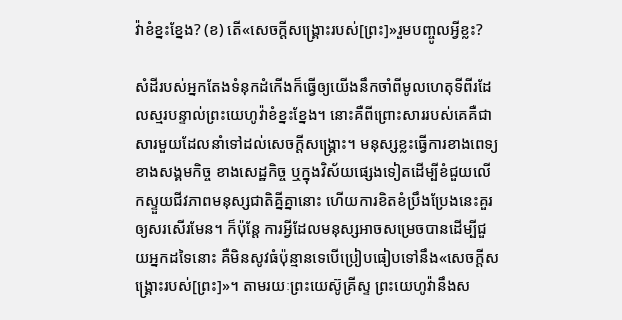វ៉ាខំខ្នះខ្នែង? (ខ) តើ«សេចក្ដីសង្គ្រោះរបស់[ព្រះ]»រួមបញ្ចូលអ្វីខ្លះ?

សំដីរបស់អ្នកតែងទំនុកដំកើងក៏ធ្វើឲ្យយើងនឹកចាំពីមូលហេតុទីពីរដែលស្មរបន្ទាល់ព្រះយេហូវ៉ាខំខ្នះខ្នែង។ នោះគឺពីព្រោះសាររបស់គេគឺជាសារមួយដែលនាំទៅដល់សេចក្ដីសង្គ្រោះ។ មនុស្សខ្លះធ្វើការខាងពេទ្យ ខាងសង្គមកិច្ច ខាងសេដ្ឋកិច្ច ឬក្នុងវិស័យផ្សេងទៀតដើម្បីខំជួយលើកស្ទួយជីវភាពមនុស្សជាតិគ្នីគ្នានោះ ហើយការខិតខំប្រឹងប្រែងនេះគួរឲ្យសរសើរមែន។ ក៏ប៉ុន្តែ ការអ្វីដែលមនុស្សអាចសម្រេចបានដើម្បីជួយអ្នកដទៃនោះ គឺមិនសូវធំប៉ុន្មានទេបើប្រៀបធៀបទៅនឹង«សេចក្ដីសង្គ្រោះរបស់[ព្រះ]»។ តាមរយៈព្រះយេស៊ូគ្រីស្ទ ព្រះយេហូវ៉ានឹងស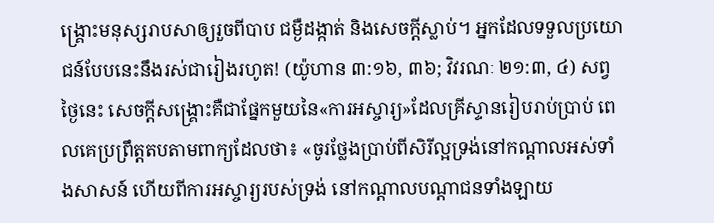ង្គ្រោះមនុស្សរាបសាឲ្យរួចពីបាប ជម្ងឺដង្កាត់ និងសេចក្ដីស្លាប់។ អ្នកដែលទទួលប្រយោជន៍បែបនេះនឹងរស់ជារៀងរហូត! (យ៉ូហាន ៣:១៦, ៣៦; វិវរណៈ ២១:៣, ៤) សព្វថ្ងៃនេះ សេចក្ដីសង្គ្រោះគឺជាផ្នែកមួយនៃ«ការអស្ចារ្យ»ដែលគ្រីស្ទានរៀបរាប់ប្រាប់ ពេលគេប្រព្រឹត្តតបតាមពាក្យដែលថា៖ «ចូរថ្លែងប្រាប់ពីសិរីល្អទ្រង់នៅកណ្ដាលអស់ទាំងសាសន៍ ហើយពីការអស្ចារ្យរបស់ទ្រង់ នៅកណ្ដាលបណ្ដាជនទាំងឡាយ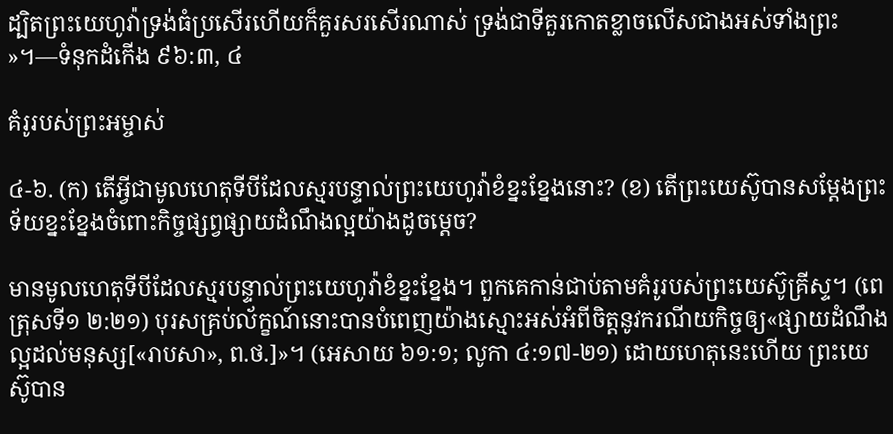ដ្បិតព្រះយេហូវ៉ាទ្រង់ធំប្រសើរហើយក៏គួរសរសើរណាស់ ទ្រង់ជាទីគួរកោតខ្លាចលើសជាងអស់ទាំងព្រះ»។—ទំនុកដំកើង ៩៦:៣, ៤

គំរូរបស់ព្រះអម្ចាស់

៤-៦. (ក) តើអ្វីជាមូលហេតុទីបីដែលស្មរបន្ទាល់ព្រះយេហូវ៉ាខំខ្នះខ្នែងនោះ? (ខ) តើព្រះយេស៊ូបានសម្ដែងព្រះទ័យខ្នះខ្នែងចំពោះកិច្ចផ្សព្វផ្សាយដំណឹងល្អយ៉ាងដូចម្ដេច?

មានមូលហេតុទីបីដែលស្មរបន្ទាល់ព្រះយេហូវ៉ាខំខ្នះខ្នែង។ ពួកគេកាន់ជាប់តាមគំរូរបស់ព្រះយេស៊ូគ្រីស្ទ។ (ពេត្រុសទី១ ២:២១) បុរសគ្រប់ល័ក្ខណ៍នោះបានបំពេញយ៉ាងស្មោះអស់អំពីចិត្តនូវករណីយកិច្ចឲ្យ«ផ្សាយដំណឹងល្អដល់មនុស្ស[«រាបសា», ព.ថ.]»។ (អេសាយ ៦១:១; លូកា ៤:១៧-២១) ដោយហេតុនេះហើយ ព្រះយេស៊ូបាន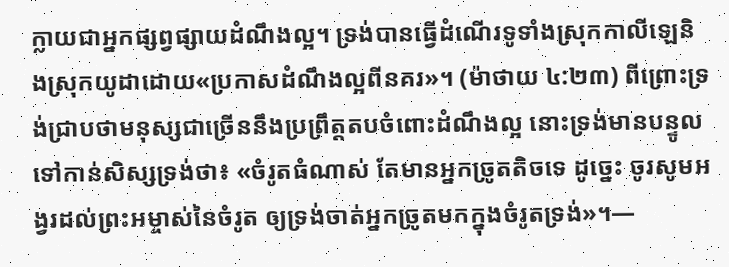ក្លាយជាអ្នកផ្សព្វផ្សាយដំណឹងល្អ។ ទ្រង់បានធ្វើដំណើរទូទាំងស្រុកកាលីឡេនិងស្រុកយូដាដោយ«ប្រកាសដំណឹងល្អពីនគរ»។ (ម៉ាថាយ ៤:២៣) ពីព្រោះទ្រង់ជ្រាបថាមនុស្សជាច្រើននឹងប្រព្រឹត្តតបចំពោះដំណឹងល្អ នោះទ្រង់មានបន្ទូលទៅកាន់សិស្សទ្រង់ថា៖ «ចំរូតធំណាស់ តែមានអ្នកច្រូតតិចទេ ដូច្នេះ ចូរសូមអង្វរដល់ព្រះអម្ចាស់នៃចំរូត ឲ្យទ្រង់ចាត់អ្នកច្រូតមកក្នុងចំរូតទ្រង់»។—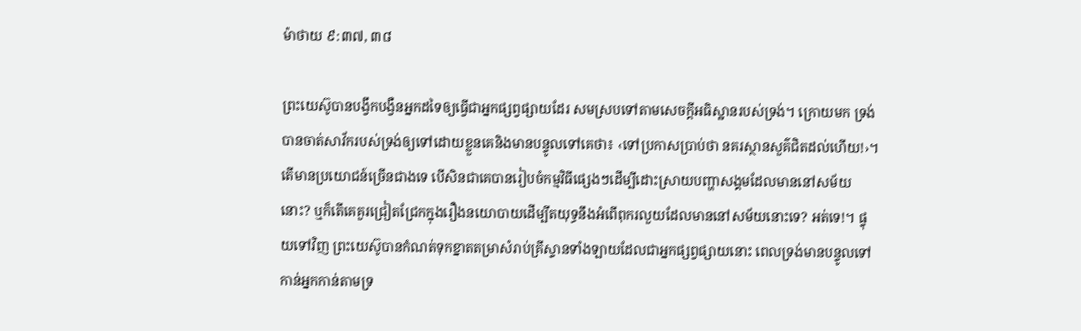ម៉ាថាយ ៩:៣៧, ៣៨

ព្រះយេស៊ូបានបង្វឹកបង្វឺនអ្នកដទៃឲ្យធ្វើជាអ្នកផ្សព្វផ្សាយដែរ សមស្របទៅតាមសេចក្ដីអធិស្ឋានរបស់ទ្រង់។ ក្រោយមក ទ្រង់បានចាត់សាវ័ករបស់ទ្រង់ឲ្យទៅដោយខ្លួនគេនិងមានបន្ទូលទៅគេថា៖ ‹ទៅប្រកាសប្រាប់ថា នគរស្ថានសួគ៌ជិតដល់ហើយ!›។ តើមានប្រយោជន៍ច្រើនជាងទេ បើសិនជាគេបានរៀបចំកម្មវិធីផ្សេងៗដើម្បីដោះស្រាយបញ្ហាសង្គមដែលមាននៅសម័យនោះ? ឬក៏តើគេគួរជ្រៀតជ្រែកក្នុងរឿងនយោបាយដើម្បីតយុទ្ធនឹងអំពើពុករលួយដែលមាននៅសម័យនោះទេ? អត់ទេ!។ ផ្ទុយទៅវិញ ព្រះយេស៊ូបានកំណត់ទុកខ្នាតតម្រាសំរាប់គ្រីស្ទានទាំងឡាយដែលជាអ្នកផ្សព្វផ្សាយនោះ ពេលទ្រង់មានបន្ទូលទៅកាន់អ្នកកាន់តាមទ្រ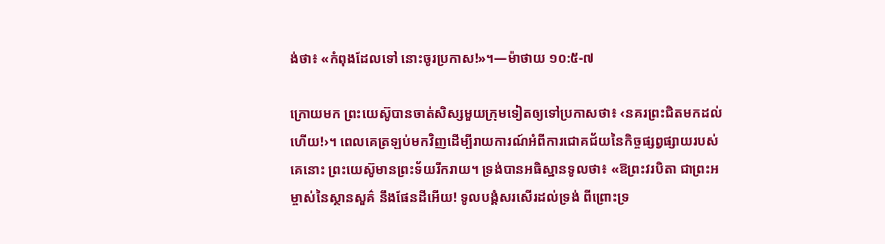ង់ថា៖ «កំពុងដែលទៅ នោះចូរប្រកាស!»។—ម៉ាថាយ ១០:៥-៧

ក្រោយមក ព្រះយេស៊ូបានចាត់សិស្សមួយក្រុមទៀតឲ្យទៅប្រកាសថា៖ ‹នគរព្រះជិតមកដល់ហើយ!›។ ពេលគេត្រឡប់មកវិញដើម្បីរាយការណ៍អំពីការជោគជ័យនៃកិច្ចផ្សព្វផ្សាយរបស់គេនោះ ព្រះយេស៊ូមានព្រះទ័យរីករាយ។ ទ្រង់បានអធិស្ឋានទូលថា៖ «ឱព្រះវរបិតា ជាព្រះអម្ចាស់នៃស្ថានសួគ៌ នឹងផែនដីអើយ! ទូលបង្គំសរសើរដល់ទ្រង់ ពីព្រោះទ្រ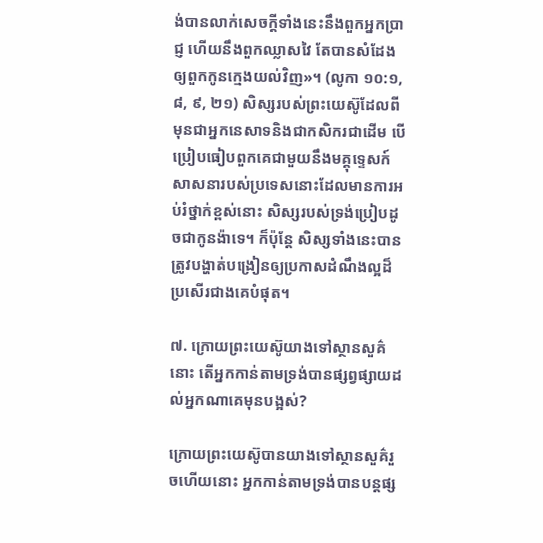ង់បានលាក់សេចក្ដីទាំងនេះនឹងពួកអ្នកប្រាជ្ញ ហើយនឹងពួកឈ្លាសវៃ តែបានសំដែងឲ្យពួកកូនក្មេងយល់វិញ»។ (លូកា ១០:១, ៨, ៩, ២១) សិស្សរបស់ព្រះយេស៊ូដែលពីមុនជាអ្នកនេសាទនិងជាកសិករជាដើម បើប្រៀបធៀបពួកគេជាមួយនឹងមគ្គុទ្ទេសក៍សាសនារបស់ប្រទេសនោះដែលមានការអប់រំថ្នាក់ខ្ពស់នោះ សិស្សរបស់ទ្រង់ប្រៀបដូចជាកូនង៉ាទេ។ ក៏ប៉ុន្តែ សិស្សទាំងនេះបានត្រូវបង្ហាត់បង្រៀនឲ្យប្រកាសដំណឹងល្អដ៏ប្រសើរជាងគេបំផុត។

៧. ក្រោយព្រះយេស៊ូយាងទៅស្ថានសួគ៌នោះ តើអ្នកកាន់តាមទ្រង់បានផ្សព្វផ្សាយដល់អ្នកណាគេមុនបង្អស់?

ក្រោយព្រះយេស៊ូបានយាងទៅស្ថានសួគ៌រួចហើយនោះ អ្នកកាន់តាមទ្រង់បានបន្តផ្ស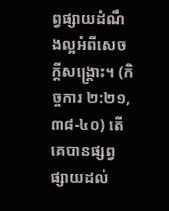ព្វផ្សាយដំណឹងល្អអំពីសេចក្ដីសង្គ្រោះ។ (កិច្ចការ ២:២១, ៣៨-៤០) តើគេបានផ្សព្វផ្សាយដល់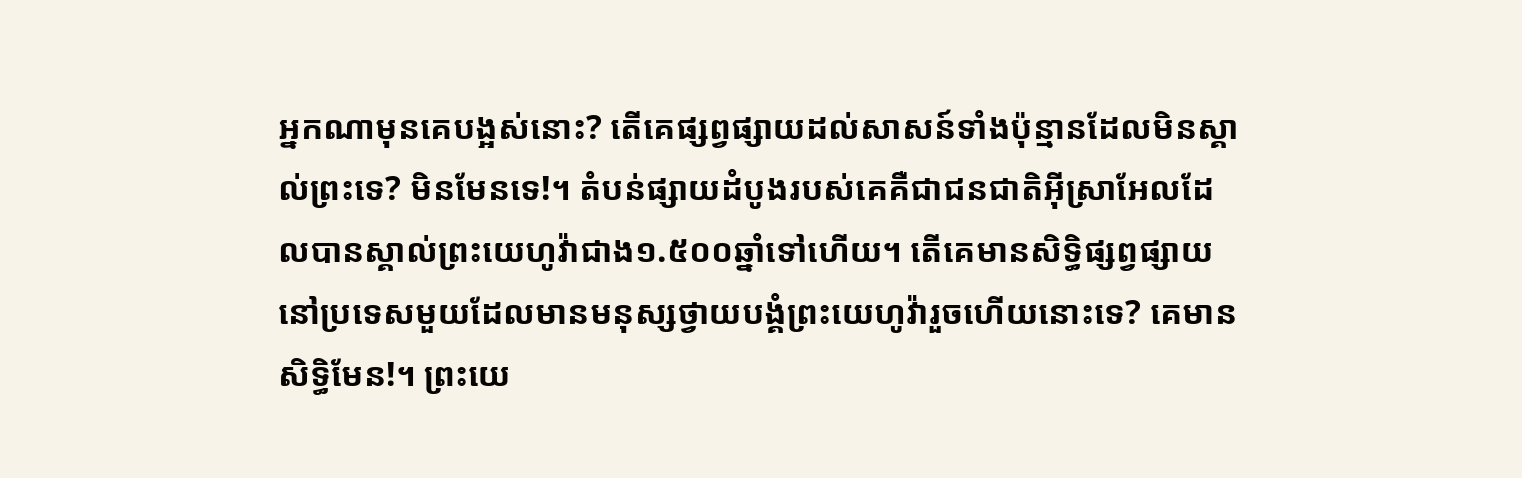អ្នកណាមុនគេបង្អស់នោះ? តើគេផ្សព្វផ្សាយដល់សាសន៍ទាំងប៉ុន្មានដែលមិនស្គាល់ព្រះទេ? មិនមែនទេ!។ តំបន់ផ្សាយដំបូងរបស់គេគឺជាជនជាតិអ៊ីស្រាអែលដែលបានស្គាល់ព្រះយេហូវ៉ាជាង១.៥០០ឆ្នាំទៅហើយ។ តើគេមានសិទ្ធិផ្សព្វផ្សាយនៅប្រទេសមួយដែលមានមនុស្សថ្វាយបង្គំព្រះយេហូវ៉ារួចហើយនោះទេ? គេមានសិទ្ធិមែន!។ ព្រះយេ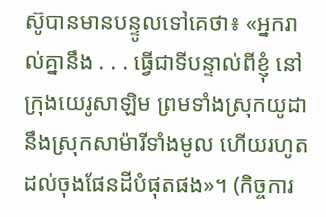ស៊ូបានមានបន្ទូលទៅគេថា៖ «អ្នករាល់គ្នានឹង . . . ធ្វើជាទីបន្ទាល់ពីខ្ញុំ នៅក្រុងយេរូសាឡិម ព្រមទាំងស្រុកយូដា នឹងស្រុកសាម៉ារីទាំងមូល ហើយរហូតដល់ចុងផែនដីបំផុតផង»។ (កិច្ចការ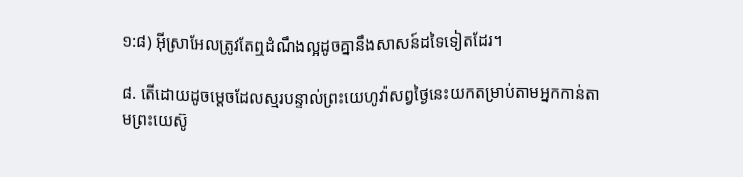១:៨) អ៊ីស្រាអែលត្រូវតែឮដំណឹងល្អដូចគ្នានឹងសាសន៍ដទៃទៀតដែរ។

៨. តើដោយដូចម្ដេចដែលស្មរបន្ទាល់ព្រះយេហូវ៉ាសព្វថ្ងៃនេះយកតម្រាប់តាមអ្នកកាន់តាមព្រះយេស៊ូ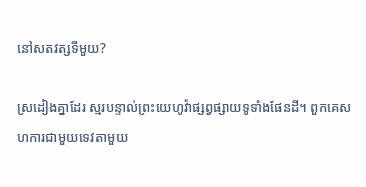នៅសតវត្សទីមួយ?

ស្រដៀងគ្នាដែរ ស្មរបន្ទាល់ព្រះយេហូវ៉ាផ្សព្វផ្សាយទូទាំងផែនដី។ ពួកគេសហការជាមួយទេវតាមួយ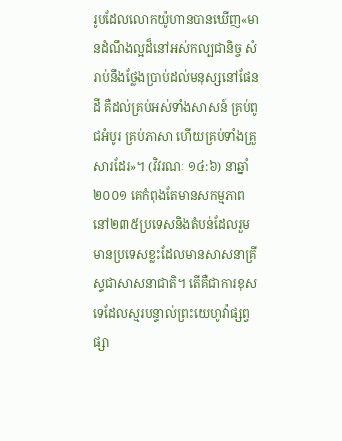រូបដែលលោកយ៉ូហានបានឃើញ«មានដំណឹងល្អដ៏នៅអស់កល្បជានិច្ច សំរាប់នឹងថ្លែងប្រាប់ដល់មនុស្សនៅផែនដី គឺដល់គ្រប់អស់ទាំងសាសន៍ គ្រប់ពូជអំបូរ គ្រប់ភាសា ហើយគ្រប់ទាំងគ្រួសារដែរ»។ (វិវរណៈ ១៤:៦) នាឆ្នាំ២០០១ គេកំពុងតែមានសកម្មភាពនៅ២៣៥ប្រទេសនិងតំបន់ដែលរួមមានប្រទេសខ្លះដែលមានសាសនាគ្រីស្ទជាសាសនាជាតិ។ តើគឺជាការខុសទេដែលស្មរបន្ទាល់ព្រះយេហូវ៉ាផ្សព្វផ្សា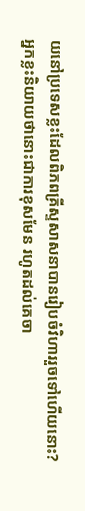យនៅប្រទេសខ្លះដែលពិភពគ្រីស្ទសាសនាបានរៀបចំវិហាររួចទៅហើយនោះ? អ្នកខ្លះនិយាយថានោះជាការខុសមែន រហូតដល់គេចា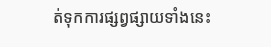ត់ទុកការផ្សព្វផ្សាយទាំងនេះ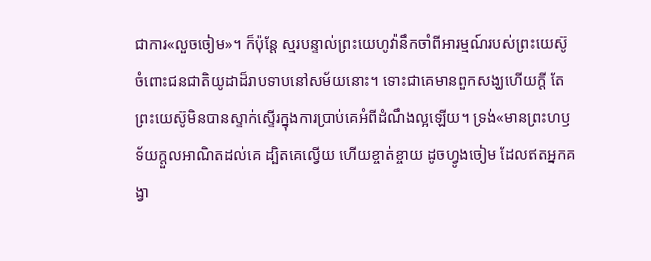ជាការ«លួចចៀម»។ ក៏ប៉ុន្តែ ស្មរបន្ទាល់ព្រះយេហូវ៉ានឹកចាំពីអារម្មណ៍របស់ព្រះយេស៊ូចំពោះជនជាតិយូដាដ៏រាបទាបនៅសម័យនោះ។ ទោះជាគេមានពួកសង្ឃហើយក្ដី តែព្រះយេស៊ូមិនបានស្ទាក់ស្ទើរក្នុងការប្រាប់គេអំពីដំណឹងល្អឡើយ។ ទ្រង់«មានព្រះហឫទ័យក្ដួលអាណិតដល់គេ ដ្បិតគេល្វើយ ហើយខ្ចាត់ខ្ចាយ ដូចហ្វូងចៀម ដែលឥតអ្នកគង្វា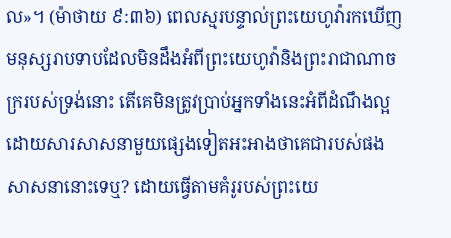ល»។ (ម៉ាថាយ ៩:៣៦) ពេលស្មរបន្ទាល់ព្រះយេហូវ៉ារកឃើញមនុស្សរាបទាបដែលមិនដឹងអំពីព្រះយេហូវ៉ានិងព្រះរាជាណាចក្ររបស់ទ្រង់នោះ តើគេមិនត្រូវប្រាប់អ្នកទាំងនេះអំពីដំណឹងល្អដោយសារសាសនាមួយផ្សេងទៀតអះអាងថាគេជារបស់ផងសាសនានោះទេឬ? ដោយធ្វើតាមគំរូរបស់ព្រះយេ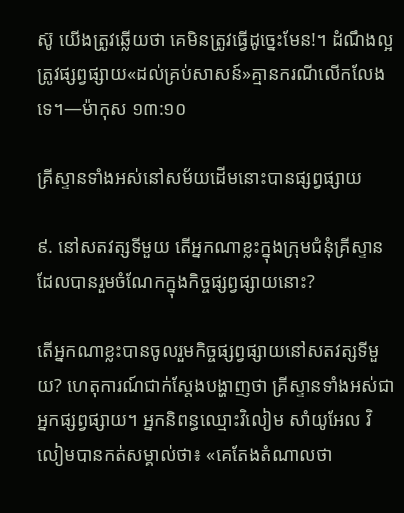ស៊ូ យើងត្រូវឆ្លើយថា គេមិនត្រូវធ្វើដូច្នេះមែន!។ ដំណឹងល្អត្រូវផ្សព្វផ្សាយ«ដល់គ្រប់សាសន៍»គ្មានករណីលើកលែងទេ។—ម៉ាកុស ១៣:១០

គ្រីស្ទានទាំងអស់នៅសម័យដើមនោះបានផ្សព្វផ្សាយ

៩. នៅសតវត្សទីមួយ តើអ្នកណាខ្លះក្នុងក្រុមជំនុំគ្រីស្ទានដែលបានរួមចំណែកក្នុងកិច្ចផ្សព្វផ្សាយនោះ?

តើអ្នកណាខ្លះបានចូលរួមកិច្ចផ្សព្វផ្សាយនៅសតវត្សទីមួយ? ហេតុការណ៍ជាក់ស្តែងបង្ហាញថា គ្រីស្ទានទាំងអស់ជាអ្នកផ្សព្វផ្សាយ។ អ្នកនិពន្ធឈ្មោះវិលៀម សាំយូអែល វិលៀមបានកត់សម្គាល់ថា៖ «គេតែងតំណាលថា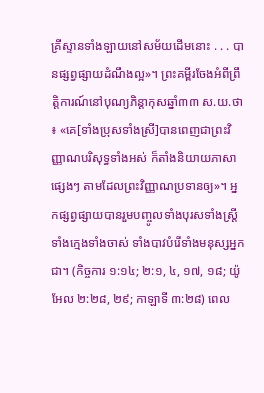គ្រីស្ទានទាំងឡាយនៅសម័យដើមនោះ . . . បានផ្សព្វផ្សាយដំណឹងល្អ»។ ព្រះគម្ពីរចែងអំពីព្រឹត្ដិការណ៍នៅបុណ្យភិន្ដាកុសឆ្នាំ៣៣ ស.យ.ថា៖ «គេ[ទាំងប្រុសទាំងស្រី]បានពេញជាព្រះវិញ្ញាណបរិសុទ្ធទាំងអស់ ក៏តាំងនិយាយភាសាផ្សេងៗ តាមដែលព្រះវិញ្ញាណប្រទានឲ្យ»។ អ្នកផ្សព្វផ្សាយបានរួមបញ្ចូលទាំងបុរសទាំងស្ត្រី ទាំងក្មេងទាំងចាស់ ទាំងបាវបំរើទាំងមនុស្សអ្នកជា។ (កិច្ចការ ១:១៤; ២:១, ៤, ១៧, ១៨; យ៉ូអែល ២:២៨, ២៩; កាឡាទី ៣:២៨) ពេល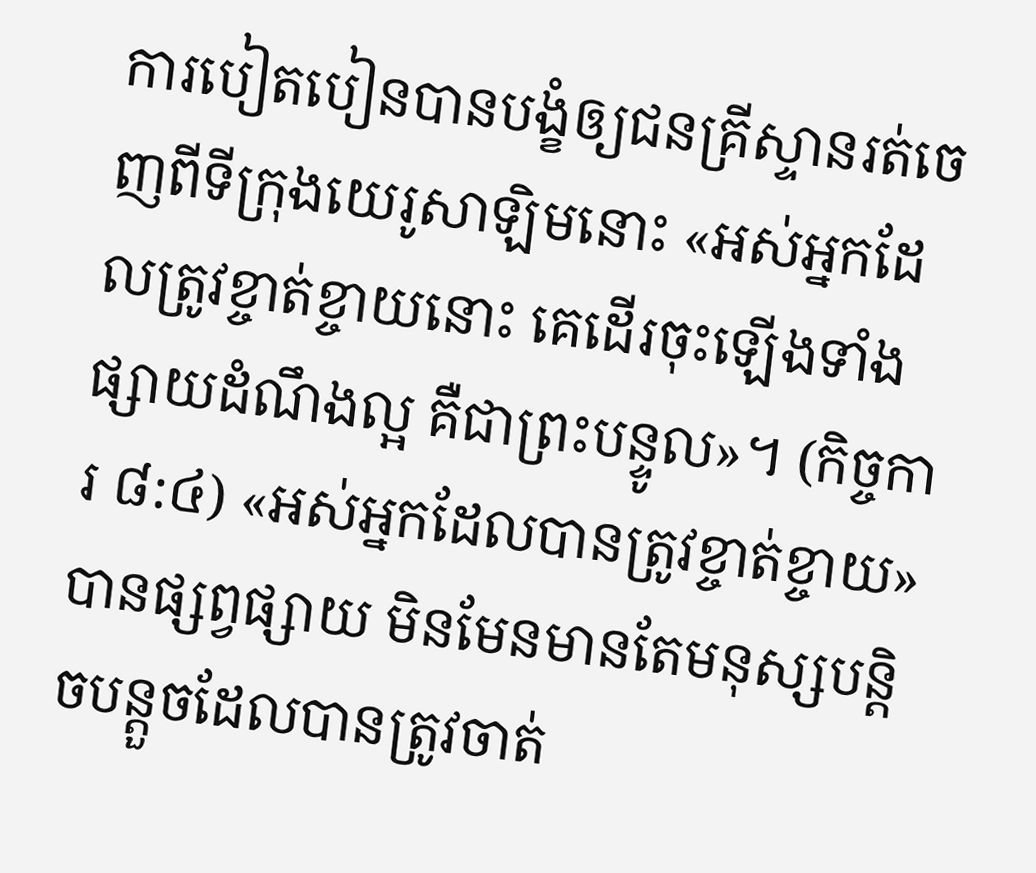ការបៀតបៀនបានបង្ខំឲ្យជនគ្រីស្ទានរត់ចេញពីទីក្រុងយេរូសាឡិមនោះ «អស់អ្នកដែលត្រូវខ្ចាត់ខ្ចាយនោះ គេដើរចុះឡើងទាំងផ្សាយដំណឹងល្អ គឺជាព្រះបន្ទូល»។ (កិច្ចការ ៨:៤) «អស់អ្នកដែលបានត្រូវខ្ចាត់ខ្ចាយ»បានផ្សព្វផ្សាយ មិនមែនមានតែមនុស្សបន្ដិចបន្តួចដែលបានត្រូវចាត់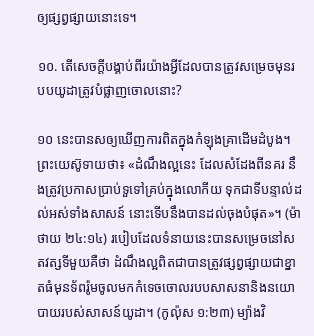ឲ្យផ្សព្វផ្សាយនោះទេ។

១០. តើសេចក្ដីបង្គាប់ពីរយ៉ាងអ្វីដែលបានត្រូវសម្រេចមុនរបបយូដាត្រូវបំផ្លាញចោលនោះ?

១០ នេះបានសឲ្យឃើញការពិតក្នុងកំឡុងគ្រាដើមដំបូង។ ព្រះយេស៊ូទាយថា៖ «ដំណឹងល្អនេះ ដែលសំដែងពីនគរ នឹងត្រូវប្រកាសប្រាប់ទួទៅគ្រប់ក្នុងលោកីយ ទុកជាទីបន្ទាល់ដល់អស់ទាំងសាសន៍ នោះទើបនឹងបានដល់ចុងបំផុត»។ (ម៉ាថាយ ២៤:១៤) របៀបដែលទំនាយនេះបានសម្រេចនៅសតវត្សទីមួយគឺថា ដំណឹងល្អពិតជាបានត្រូវផ្សព្វផ្សាយជាខ្នាតធំមុនទ័ពរ៉ូមចូលមកកំទេចចោលរបបសាសនានិងនយោបាយរបស់សាសន៍យូដា។ (កូល៉ុស ១:២៣) ម្យ៉ាងវិ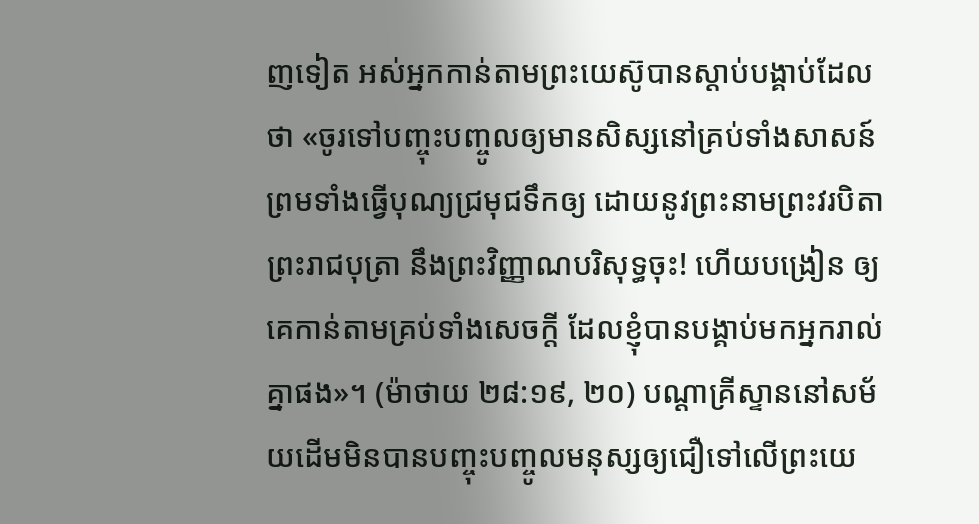ញទៀត អស់អ្នកកាន់តាមព្រះយេស៊ូបានស្ដាប់បង្គាប់ដែលថា «ចូរទៅបញ្ចុះបញ្ចូលឲ្យមានសិស្សនៅគ្រប់ទាំងសាសន៍ ព្រមទាំងធ្វើបុណ្យជ្រមុជទឹកឲ្យ ដោយនូវព្រះនាមព្រះវរបិតា ព្រះរាជបុត្រា នឹងព្រះវិញ្ញាណបរិសុទ្ធចុះ! ហើយបង្រៀន ឲ្យគេកាន់តាមគ្រប់ទាំងសេចក្ដី ដែលខ្ញុំបានបង្គាប់មកអ្នករាល់គ្នាផង»។ (ម៉ាថាយ ២៨:១៩, ២០) បណ្ដាគ្រីស្ទាននៅសម័យដើមមិនបានបញ្ចុះបញ្ចូលមនុស្សឲ្យជឿទៅលើព្រះយេ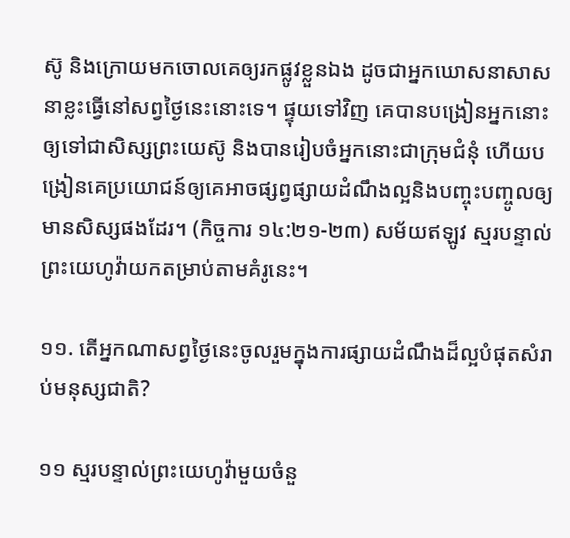ស៊ូ និងក្រោយមកចោលគេឲ្យរកផ្លូវខ្លួនឯង ដូចជាអ្នកឃោសនាសាសនាខ្លះធ្វើនៅសព្វថ្ងៃនេះនោះទេ។ ផ្ទុយទៅវិញ គេបានបង្រៀនអ្នកនោះឲ្យទៅជាសិស្សព្រះយេស៊ូ និងបានរៀបចំអ្នកនោះជាក្រុមជំនុំ ហើយបង្រៀនគេប្រយោជន៍ឲ្យគេអាចផ្សព្វផ្សាយដំណឹងល្អនិងបញ្ចុះបញ្ចូលឲ្យមានសិស្សផងដែរ។ (កិច្ចការ ១៤:២១-២៣) សម័យឥឡូវ ស្មរបន្ទាល់ព្រះយេហូវ៉ាយកតម្រាប់តាមគំរូនេះ។

១១. តើអ្នកណាសព្វថ្ងៃនេះចូលរួមក្នុងការផ្សាយដំណឹងដ៏ល្អបំផុតសំរាប់មនុស្សជាតិ?

១១ ស្មរបន្ទាល់ព្រះយេហូវ៉ាមួយចំនួ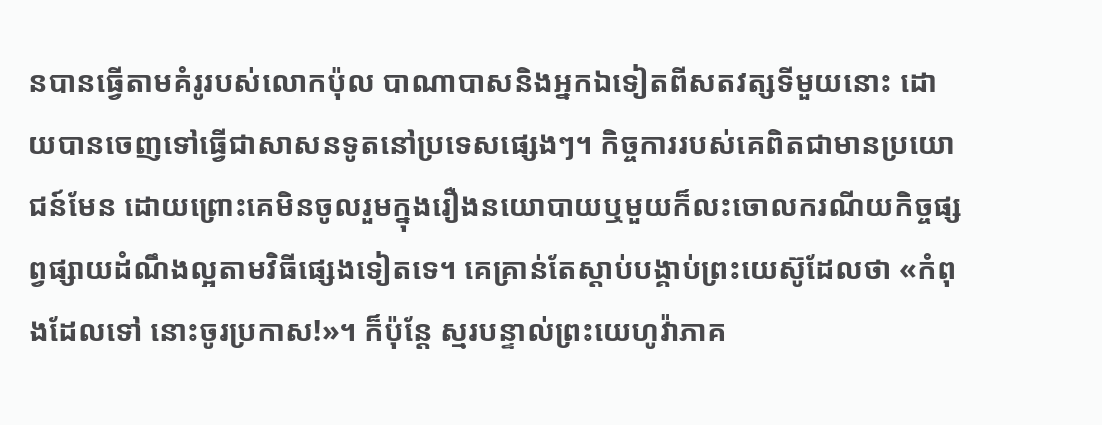នបានធ្វើតាមគំរូរបស់លោកប៉ុល បាណាបាសនិងអ្នកឯទៀតពីសតវត្សទីមួយនោះ ដោយបានចេញទៅធ្វើជាសាសនទូតនៅប្រទេសផ្សេងៗ។ កិច្ចការរបស់គេពិតជាមានប្រយោជន៍មែន ដោយព្រោះគេមិនចូលរួមក្នុងរឿងនយោបាយឬមួយក៏លះចោលករណីយកិច្ចផ្សព្វផ្សាយដំណឹងល្អតាមវិធីផ្សេងទៀតទេ។ គេគ្រាន់តែស្ដាប់បង្គាប់ព្រះយេស៊ូដែលថា «កំពុងដែលទៅ នោះចូរប្រកាស!»។ ក៏ប៉ុន្តែ ស្មរបន្ទាល់ព្រះយេហូវ៉ាភាគ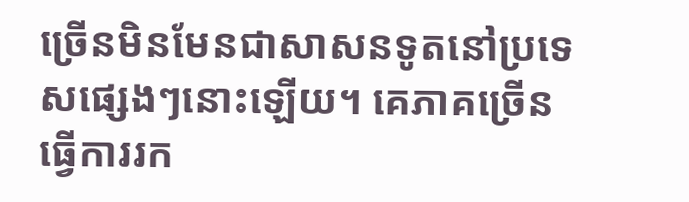ច្រើនមិនមែនជាសាសនទូតនៅប្រទេសផ្សេងៗនោះឡើយ។ គេភាគច្រើនធ្វើការរក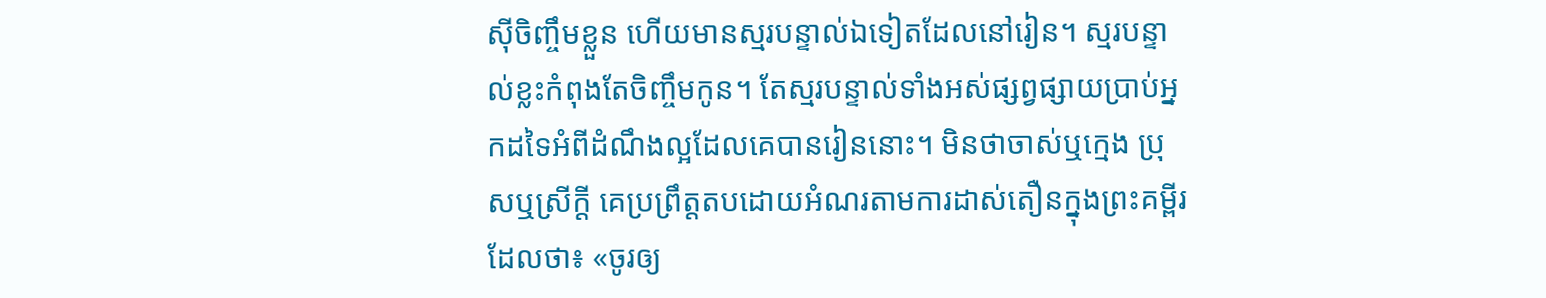ស៊ីចិញ្ចឹមខ្លួន ហើយមានស្មរបន្ទាល់ឯទៀតដែលនៅរៀន។ ស្មរបន្ទាល់ខ្លះកំពុងតែចិញ្ចឹមកូន។ តែស្មរបន្ទាល់ទាំងអស់ផ្សព្វផ្សាយប្រាប់អ្នកដទៃអំពីដំណឹងល្អដែលគេបានរៀននោះ។ មិនថាចាស់ឬក្មេង ប្រុសឬស្រីក្ដី គេប្រព្រឹត្តតបដោយអំណរតាមការដាស់តឿនក្នុងព្រះគម្ពីរដែលថា៖ «ចូរឲ្យ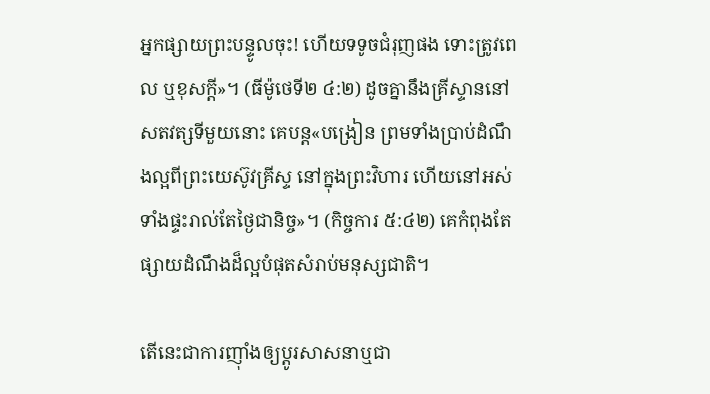អ្នកផ្សាយព្រះបន្ទូលចុះ! ហើយទទូចជំរុញផង ទោះត្រូវពេល ឬខុសក្ដី»។ (ធីម៉ូថេទី២ ៤:២) ដូចគ្នានឹងគ្រីស្ទាននៅសតវត្សទីមួយនោះ គេបន្ត«បង្រៀន ព្រមទាំងប្រាប់ដំណឹងល្អពីព្រះយេស៊ូវគ្រីស្ទ នៅក្នុងព្រះវិហារ ហើយនៅអស់ទាំងផ្ទះរាល់តែថ្ងៃជានិច្ច»។ (កិច្ចការ ៥:៤២) គេកំពុងតែផ្សាយដំណឹងដ៏ល្អបំផុតសំរាប់មនុស្សជាតិ។

តើនេះជាការញ៉ាំងឲ្យប្ដូរសាសនាឬជា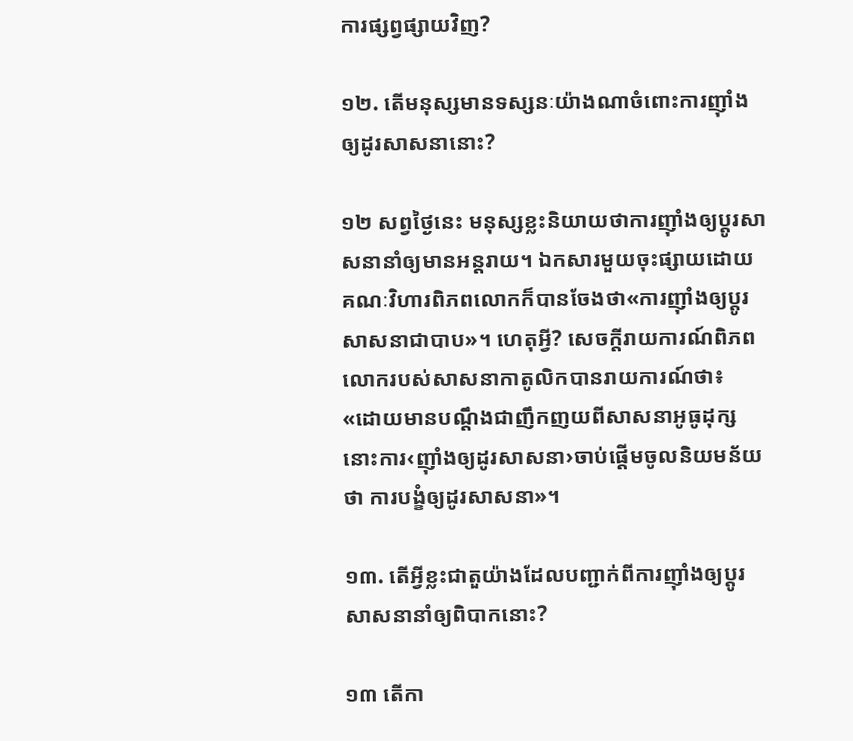ការផ្សព្វផ្សាយវិញ?

១២. តើមនុស្សមានទស្សនៈយ៉ាងណាចំពោះការញ៉ាំងឲ្យដូរសាសនានោះ?

១២ សព្វថ្ងៃនេះ មនុស្សខ្លះនិយាយថាការញ៉ាំងឲ្យប្ដូរសាសនានាំឲ្យមានអន្តរាយ។ ឯកសារមួយចុះផ្សាយដោយគណៈវិហារពិភពលោកក៏បានចែងថា«ការញ៉ាំងឲ្យប្ដូរសាសនាជាបាប»។ ហេតុអ្វី? សេចក្ដីរាយការណ៍ពិភពលោករបស់សាសនាកាតូលិកបានរាយការណ៍ថា៖ «ដោយមានបណ្ដឹងជាញឹកញយពីសាសនាអូធូដុក្ស នោះការ‹ញ៉ាំងឲ្យដូរសាសនា›ចាប់ផ្ដើមចូលនិយមន័យថា ការបង្ខំឲ្យដូរសាសនា»។

១៣. តើអ្វីខ្លះជាតួយ៉ាងដែលបញ្ជាក់ពីការញ៉ាំងឲ្យប្ដូរសាសនានាំឲ្យពិបាកនោះ?

១៣ តើកា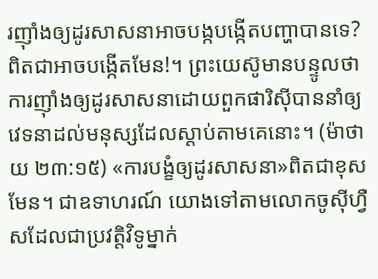រញ៉ាំងឲ្យដូរសាសនាអាចបង្កបង្កើតបញ្ហាបានទេ? ពិតជាអាចបង្កើតមែន!។ ព្រះយេស៊ូមានបន្ទូលថា ការញ៉ាំងឲ្យដូរសាសនាដោយពួកផារិស៊ីបាននាំឲ្យវេទនាដល់មនុស្សដែលស្ដាប់តាមគេនោះ។ (ម៉ាថាយ ២៣:១៥) «ការបង្ខំឲ្យដូរសាសនា»ពិតជាខុសមែន។ ជាឧទាហរណ៍ យោងទៅតាមលោកចូស៊ីហ្វឺសដែលជាប្រវត្ដិវិទូម្នាក់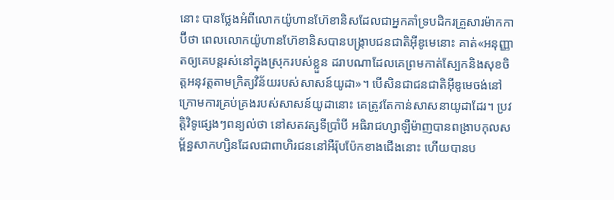នោះ បានថ្លែងអំពីលោកយ៉ូហានហ៊ែខានិសដែលជាអ្នកគាំទ្របដិករគ្រួសារម៉ាកកាប៊ីថា ពេលលោកយ៉ូហានហ៊ែខានិសបានបង្ក្រាបជនជាតិអ៊ីឌូមេនោះ គាត់«អនុញ្ញាតឲ្យគេបន្តរស់នៅក្នុងស្រុករបស់ខ្លួន ដរាបណាដែលគេព្រមកាត់ស្បែកនិងសុខចិត្តអនុវត្តតាមក្រិត្យវិន័យរបស់សាសន៍យូដា»។ បើសិនជាជនជាតិអ៊ីឌូមេចង់នៅក្រោមការគ្រប់គ្រងរបស់សាសន៍យូដានោះ គេត្រូវតែកាន់សាសនាយូដាដែរ។ ប្រវត្ដិវិទូផ្សេងៗពន្យល់ថា នៅសតវត្សទីប្រាំបី អធិរាជហ្សាឡឺម៉ាញបានពង្រាបកុលសម្ព័ន្ធសាកហ្សិនដែលជាពាហិរជននៅអឺរ៉ុបប៉ែកខាងជើងនោះ ហើយបានប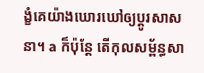ង្ខំគេយ៉ាងឃោរឃៅឲ្យប្ដូរសាសនា។ a ក៏ប៉ុន្តែ តើកុលសម្ព័ន្ធសា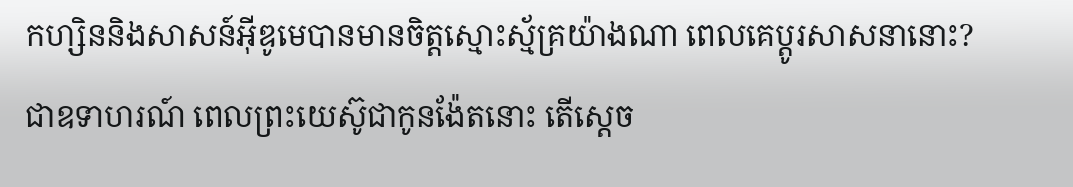កហ្សិននិងសាសន៍អ៊ីឌូមេបានមានចិត្តស្មោះស្ម័គ្រយ៉ាងណា ពេលគេប្ដូរសាសនានោះ? ជាឧទាហរណ៍ ពេលព្រះយេស៊ូជាកូនង៉ែតនោះ តើស្តេច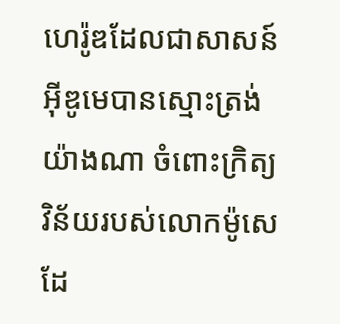ហេរ៉ូឌដែលជាសាសន៍អ៊ីឌូមេបានស្មោះត្រង់យ៉ាងណា ចំពោះក្រិត្យវិន័យរបស់លោកម៉ូសេដែ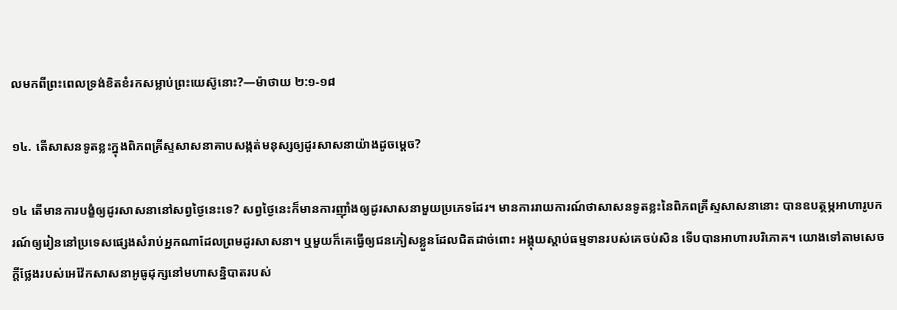លមកពីព្រះពេលទ្រង់ខិតខំរកសម្លាប់ព្រះយេស៊ូនោះ?—ម៉ាថាយ ២:១-១៨

១៤. តើសាសនទូតខ្លះក្នុងពិភពគ្រីស្ទសាសនាគាបសង្កត់មនុស្សឲ្យដូរសាសនាយ៉ាងដូចម្ដេច?

១៤ តើមានការបង្ខំឲ្យដូរសាសនានៅសព្វថ្ងៃនេះទេ? សព្វថ្ងៃនេះក៏មានការញ៉ាំងឲ្យដូរសាសនាមួយប្រភេទដែរ។ មានការរាយការណ៍ថាសាសនទូតខ្លះនៃពិភពគ្រីស្ទសាសនានោះ បានឧបត្ថម្ភអាហារូបករណ៍ឲ្យរៀននៅប្រទេសផ្សេងសំរាប់អ្នកណាដែលព្រមដូរសាសនា។ ឬមួយក៏គេធ្វើឲ្យជនភៀសខ្លួនដែលជិតដាច់ពោះ អង្គុយស្ដាប់ធម្មទានរបស់គេចប់សិន ទើបបានអាហារបរិភោគ។ យោងទៅតាមសេចក្ដីថ្លែងរបស់អេវ៉ែកសាសនាអូធូដុក្សនៅមហាសន្និបាតរបស់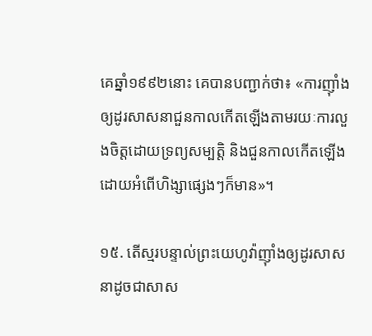គេឆ្នាំ១៩៩២នោះ គេបានបញ្ជាក់ថា៖ «ការញ៉ាំងឲ្យដូរសាសនាជួនកាលកើតឡើងតាមរយៈការលួងចិត្តដោយទ្រព្យសម្បត្ដិ និងជួនកាលកើតឡើងដោយអំពើហិង្សាផ្សេងៗក៏មាន»។

១៥. តើស្មរបន្ទាល់ព្រះយេហូវ៉ាញ៉ាំងឲ្យដូរសាសនាដូចជាសាស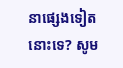នាផ្សេងទៀតនោះទេ? សូម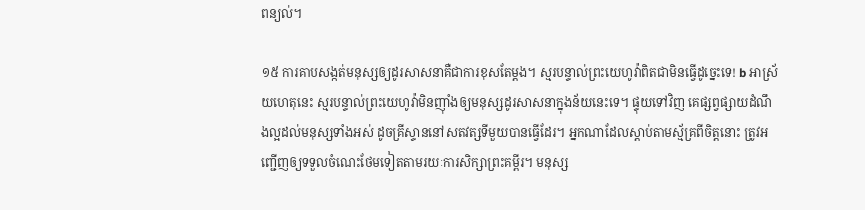ពន្យល់។

១៥ ការគាបសង្កត់មនុស្សឲ្យដូរសាសនាគឺជាការខុសតែម្ដង។ ស្មរបន្ទាល់ព្រះយេហូវ៉ាពិតជាមិនធ្វើដូច្នេះទេ! b អាស្រ័យហេតុនេះ ស្មរបន្ទាល់ព្រះយេហូវ៉ាមិនញ៉ាំងឲ្យមនុស្សដូរសាសនាក្នុងន័យនេះទេ។ ផ្ទុយទៅវិញ គេផ្សព្វផ្សាយដំណឹងល្អដល់មនុស្សទាំងអស់ ដូចគ្រីស្ទាននៅសតវត្សទីមួយបានធ្វើដែរ។ អ្នកណាដែលស្ដាប់តាមស្ម័គ្រពីចិត្តនោះ ត្រូវអញ្ជើញឲ្យទទួលចំណេះថែមទៀតតាមរយៈការសិក្សាព្រះគម្ពីរ។ មនុស្ស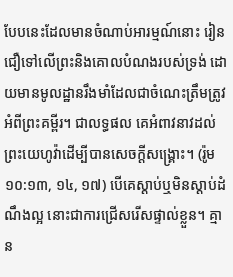បែបនេះដែលមានចំណាប់អារម្មណ៍នោះ រៀនជឿទៅលើព្រះនិងគោលបំណងរបស់ទ្រង់ ដោយមានមូលដ្ឋានរឹងមាំដែលជាចំណេះត្រឹមត្រូវអំពីព្រះគម្ពីរ។ ជាលទ្ធផល គេអំពាវនាវដល់ព្រះយេហូវ៉ាដើម្បីបានសេចក្ដីសង្គ្រោះ។ (រ៉ូម ១០:១៣, ១៤, ១៧) បើគេស្ដាប់ឬមិនស្ដាប់ដំណឹងល្អ នោះជាការជ្រើសរើសផ្ទាល់ខ្លួន។ គ្មាន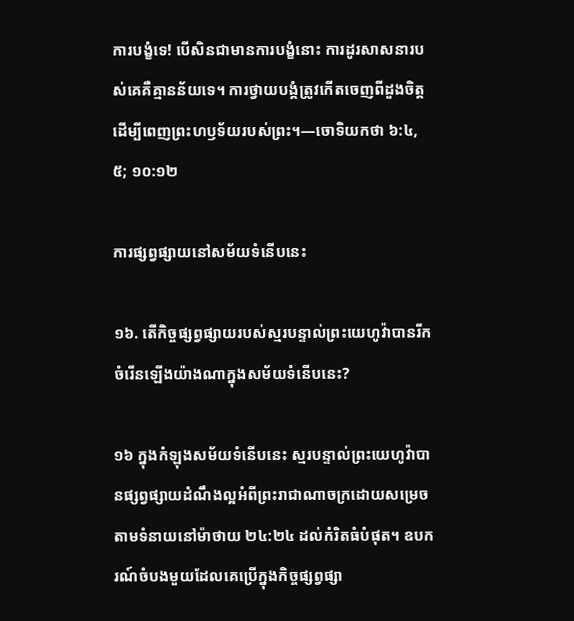ការបង្ខំទេ! បើសិនជាមានការបង្ខំនោះ ការដូរសាសនារបស់គេគឺគ្មានន័យទេ។ ការថ្វាយបង្គំត្រូវកើតចេញពីដួងចិត្ត ដើម្បីពេញព្រះហឫទ័យរបស់ព្រះ។—ចោទិយកថា ៦:៤, ៥; ១០:១២

ការផ្សព្វផ្សាយនៅសម័យទំនើបនេះ

១៦. តើកិច្ចផ្សព្វផ្សាយរបស់ស្មរបន្ទាល់ព្រះយេហូវ៉ាបានរីកចំរើនឡើងយ៉ាងណាក្នុងសម័យទំនើបនេះ?

១៦ ក្នុងកំឡុងសម័យទំនើបនេះ ស្មរបន្ទាល់ព្រះយេហូវ៉ាបានផ្សព្វផ្សាយដំណឹងល្អអំពីព្រះរាជាណាចក្រដោយសម្រេចតាមទំនាយនៅម៉ាថាយ ២៤:២៤ ដល់កំរិតធំបំផុត។ ឧបករណ៍ចំបងមួយដែលគេប្រើក្នុងកិច្ចផ្សព្វផ្សា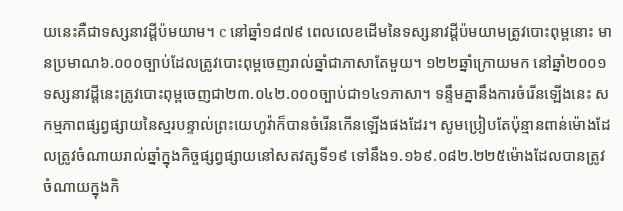យនេះគឺជាទស្សនាវដ្ដីប៉មយាម។ c នៅឆ្នាំ១៨៧៩ ពេលលេខដើមនៃទស្សនាវដ្ដីប៉មយាមត្រូវបោះពុម្ពនោះ មានប្រមាណ៦.០០០ច្បាប់ដែលត្រូវបោះពុម្ពចេញរាល់ឆ្នាំជាភាសាតែមួយ។ ១២២ឆ្នាំក្រោយមក នៅឆ្នាំ២០០១ ទស្សនាវដ្ដីនេះត្រូវបោះពុម្ពចេញជា២៣.០៤២.០០០ច្បាប់ជា១៤១ភាសា។ ទន្ទឹមគ្នានឹងការចំរើនឡើងនេះ សកម្មភាពផ្សព្វផ្សាយនៃស្មរបន្ទាល់ព្រះយេហូវ៉ាក៏បានចំរើនកើនឡើងផងដែរ។ សូមប្រៀបតែប៉ុន្មានពាន់ម៉ោងដែលត្រូវចំណាយរាល់ឆ្នាំក្នុងកិច្ចផ្សព្វផ្សាយនៅសតវត្សទី១៩ ទៅនឹង១.១៦៩.០៨២.២២៥ម៉ោងដែលបានត្រូវចំណាយក្នុងកិ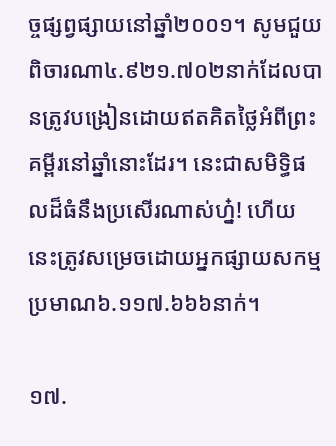ច្ចផ្សព្វផ្សាយនៅឆ្នាំ២០០១។ សូមជួយពិចារណា៤.៩២១.៧០២នាក់ដែលបានត្រូវបង្រៀនដោយឥតគិតថ្លៃអំពីព្រះគម្ពីរនៅឆ្នាំនោះដែរ។ នេះជាសមិទ្ធិផលដ៏ធំនឹងប្រសើរណាស់ហ្ន៎! ហើយនេះត្រូវសម្រេចដោយអ្នកផ្សាយសកម្មប្រមាណ៦.១១៧.៦៦៦នាក់។

១៧.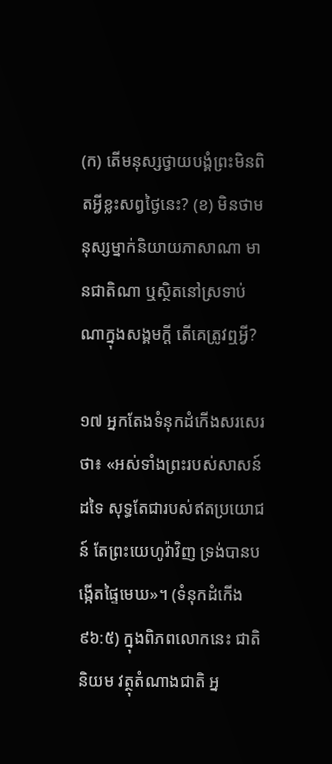(ក) តើមនុស្សថ្វាយបង្គំព្រះមិនពិតអ្វីខ្លះសព្វថ្ងៃនេះ? (ខ) មិនថាមនុស្សម្នាក់និយាយភាសាណា មានជាតិណា ឬស្ថិតនៅស្រទាប់ណាក្នុងសង្គមក្ដី តើគេត្រូវឮអ្វី?

១៧ អ្នកតែងទំនុកដំកើងសរសេរថា៖ «អស់ទាំងព្រះរបស់សាសន៍ដទៃ សុទ្ធតែជារបស់ឥតប្រយោជន៍ តែព្រះយេហូវ៉ាវិញ ទ្រង់បានបង្កើតផ្ទៃមេឃ»។ (ទំនុកដំកើង ៩៦:៥) ក្នុងពិភពលោកនេះ ជាតិនិយម វត្ថុតំណាងជាតិ អ្ន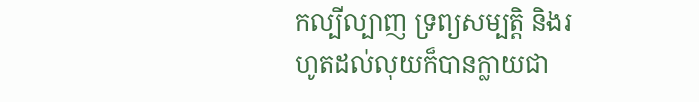កល្បីល្បាញ ទ្រព្យសម្បត្ដិ និងរហូតដល់លុយក៏បានក្លាយជា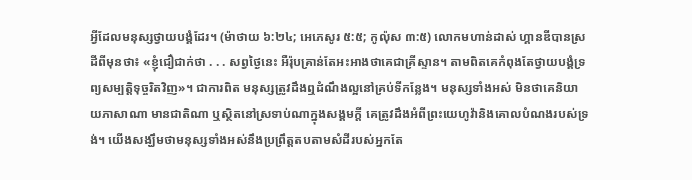អ្វីដែលមនុស្សថ្វាយបង្គំដែរ។ (ម៉ាថាយ ៦:២៤; អេភេសូរ ៥:៥; កូល៉ុស ៣:៥) លោកមហាន់ដាស់ ហ្គានឌីបានស្រដីពីមុនថា៖ «ខ្ញុំជឿជាក់ថា . . . សព្វថ្ងៃនេះ អឺរ៉ុបគ្រាន់តែអះអាងថាគេជាគ្រីស្ទាន។ តាមពិតគេកំពុងតែថ្វាយបង្គំទ្រព្យសម្បត្ដិទុច្ចរិតវិញ»។ ជាការពិត មនុស្សត្រូវដឹងឮដំណឹងល្អនៅគ្រប់ទីកន្លែង។ មនុស្សទាំងអស់ មិនថាគេនិយាយភាសាណា មានជាតិណា ឬស្ថិតនៅស្រទាប់ណាក្នុងសង្គមក្ដី គេត្រូវដឹងអំពីព្រះយេហូវ៉ានិងគោលបំណងរបស់ទ្រង់។ យើងសង្ឃឹមថាមនុស្សទាំងអស់នឹងប្រព្រឹត្តតបតាមសំដីរបស់អ្នកតែ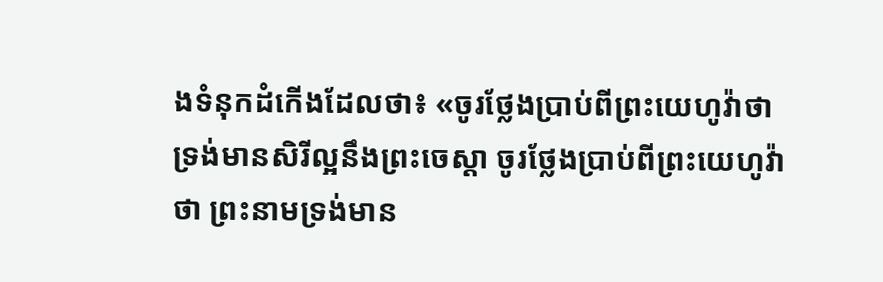ងទំនុកដំកើងដែលថា៖ «ចូរថ្លែងប្រាប់ពីព្រះយេហូវ៉ាថា ទ្រង់មានសិរីល្អនឹងព្រះចេស្ដា ចូរថ្លែងប្រាប់ពីព្រះយេហូវ៉ាថា ព្រះនាមទ្រង់មាន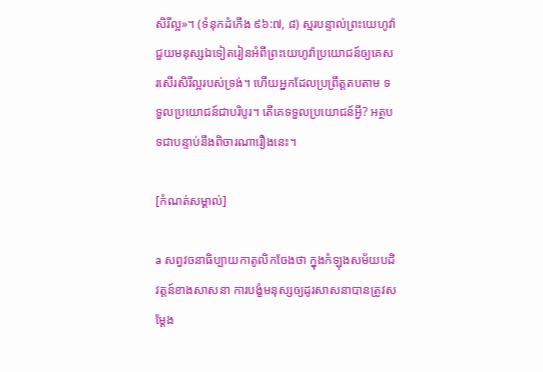សិរីល្អ»។ (ទំនុកដំកើង ៩៦:៧, ៨) ស្មរបន្ទាល់ព្រះយេហូវ៉ាជួយមនុស្សឯទៀតរៀនអំពីព្រះយេហូវ៉ាប្រយោជន៍ឲ្យគេសរសើរសិរីល្អរបស់ទ្រង់។ ហើយអ្នកដែលប្រព្រឹត្តតបតាម ទទួលប្រយោជន៍ជាបរិបូរ។ តើគេទទួលប្រយោជន៍អ្វី? អត្ថបទជាបន្ទាប់នឹងពិចារណារឿងនេះ។

[កំណត់សម្គាល់]

a សព្វវចនាធិប្បាយកាតូលិកចែងថា ក្នុងកំឡុងសម័យបដិវត្តន៍ខាងសាសនា ការបង្ខំមនុស្សឲ្យដូរសាសនាបានត្រូវសម្ដែង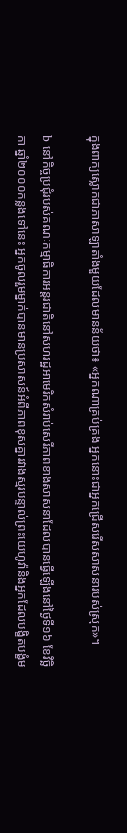ក្នុងពាក្យស្លោកជាភាសាឡាតាំងមួយដែលមានន័យថា៖ «អ្នកណាគ្រប់គ្រង អ្នកនោះជាអ្នកជ្រើសរើសសាសនារបស់ស្រុក»។

b នៅកិច្ចប្រជុំរបស់គណៈកម្មាធិការអន្តរជាតិនៅសហរដ្ឋអាមេរិកសំរាប់សេរីភាពខាងសាសនាដែលបានធ្វើឡើងនៅថ្ងៃទី១៦ ខែវិច្ឆិកា ឆ្នាំ២០០០កន្លងទៅនេះ អ្នកចូលរួមម្នាក់បានមានប្រសាសន៍អំពីភាពខុសគ្នារវាងស្មរបន្ទាល់ព្រះយេហូវ៉ានិងអ្នកដែលបង្ខិតបង្ខំម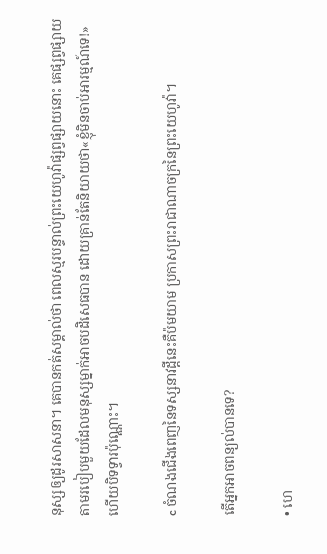នុស្សឲ្យដូរសាសនា។ គេបានកត់សម្គាល់ថា ពេលស្មរបន្ទាល់ព្រះយេហូវ៉ាផ្សព្វផ្សាយនោះ គេផ្សព្វផ្សាយតាមរបៀបមួយដែលមនុស្សម្នាក់អាចបដិសេធបាន ដោយគ្រាន់តែនិយាយថា«ខ្ញុំមិនចាប់អារម្មណ៍ទេ!»ហើយបិទទ្វារប៉ុណ្ណោះ។

c ចំណងជើងពេញនៃទស្សនាវដ្ដីនេះគឺប៉មយាម ប្រកាសព្រះរាជាណាចក្រនៃព្រះយេហូវ៉ា។

តើអ្នកអាចពន្យល់បានទេ?

• ហេ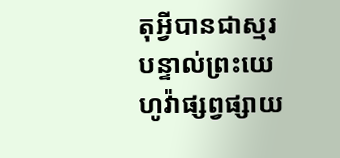តុអ្វីបានជាស្មរបន្ទាល់ព្រះយេហូវ៉ាផ្សព្វផ្សាយ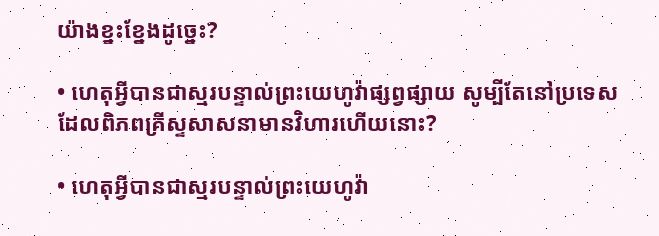យ៉ាងខ្នះខ្នែងដូច្នេះ?

• ហេតុអ្វីបានជាស្មរបន្ទាល់ព្រះយេហូវ៉ាផ្សព្វផ្សាយ សូម្បីតែនៅប្រទេសដែលពិភពគ្រីស្ទសាសនាមានវិហារហើយនោះ?

• ហេតុអ្វីបានជាស្មរបន្ទាល់ព្រះយេហូវ៉ា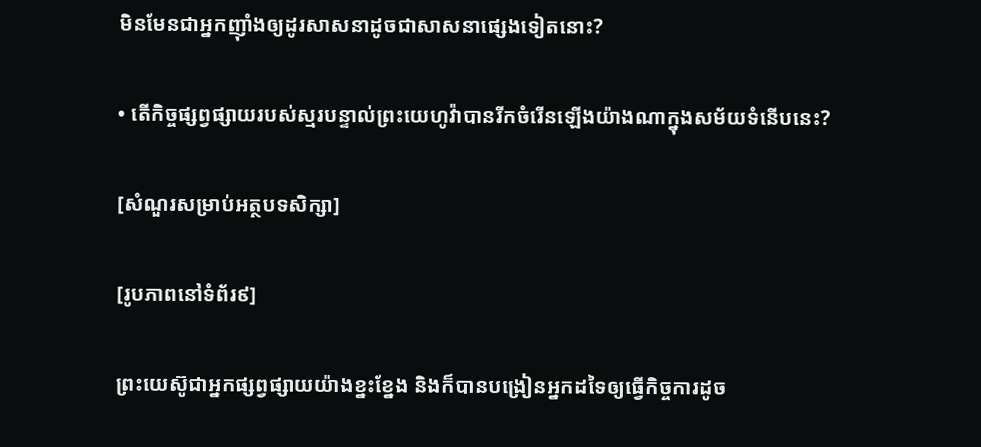មិនមែនជាអ្នកញ៉ាំងឲ្យដូរសាសនាដូចជាសាសនាផ្សេងទៀតនោះ?

• តើកិច្ចផ្សព្វផ្សាយរបស់ស្មរបន្ទាល់ព្រះយេហូវ៉ាបានរីកចំរើនឡើងយ៉ាងណាក្នុងសម័យទំនើបនេះ?

[សំណួរសម្រាប់អត្ថបទសិក្សា]

[រូបភាពនៅទំព័រ៩]

ព្រះយេស៊ូជាអ្នកផ្សព្វផ្សាយយ៉ាងខ្នះខ្នែង និងក៏បានបង្រៀនអ្នកដទៃឲ្យធ្វើកិច្ចការដូច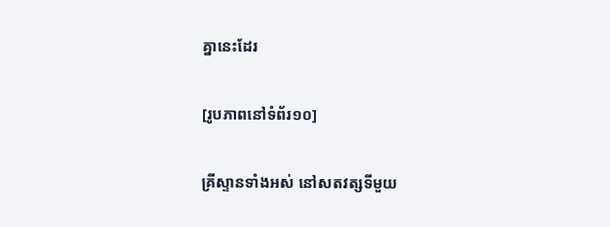គ្នានេះដែរ

[រូបភាពនៅទំព័រ១០]

គ្រីស្ទានទាំងអស់ នៅសតវត្សទីមួយ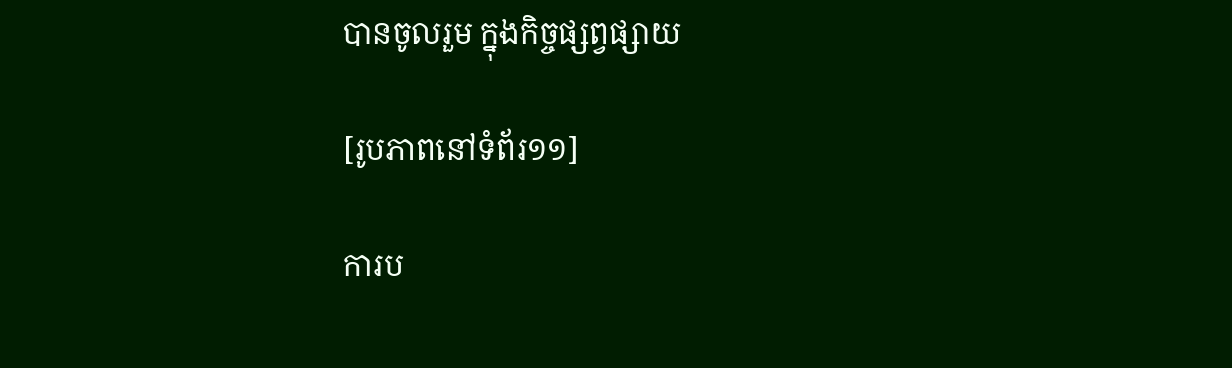បានចូលរួម ក្នុងកិច្ចផ្សព្វផ្សាយ

[រូបភាពនៅទំព័រ១១]

ការប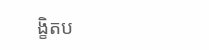ង្ខិតប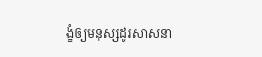ង្ខំឲ្យមនុស្សដូរសាសនា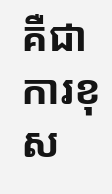គឺជាការខុស